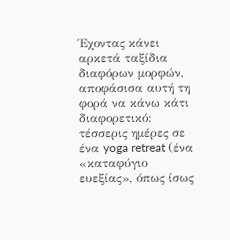Έχοντας κάνει αρκετά ταξίδια διαφόρων μορφών, αποφάσισα αυτή τη φορά να κάνω κάτι διαφορετικό: τέσσερις ημέρες σε ένα yoga retreat (ένα «καταφύγιο ευεξίας», όπως ίσως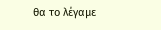θα το λέγαμε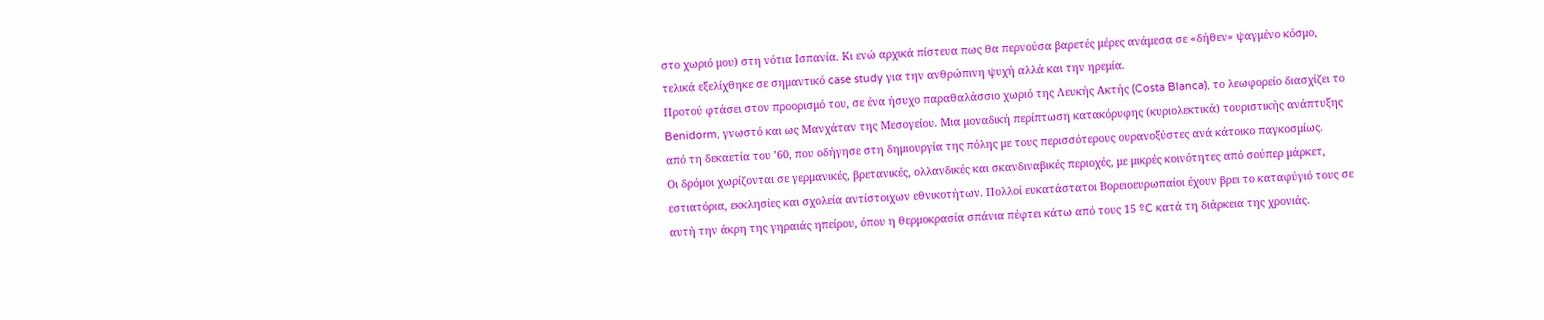στο χωριό μου) στη νότια Ισπανία. Κι ενώ αρχικά πίστευα πως θα περνούσα βαρετές μέρες ανάμεσα σε «δήθεν» ψαγμένο κόσμο, τελικά εξελίχθηκε σε σημαντικό case study για την ανθρώπινη ψυχή αλλά και την ηρεμία.
Προτού φτάσει στον προορισμό του, σε ένα ήσυχο παραθαλάσσιο χωριό της Λευκής Ακτής (Costa Blanca), το λεωφορείο διασχίζει το Benidorm, γνωστό και ως Μανχάταν της Μεσογείου. Μια μοναδική περίπτωση κατακόρυφης (κυριολεκτικά) τουριστικής ανάπτυξης από τη δεκαετία του ’60, που οδήγησε στη δημιουργία της πόλης με τους περισσότερους ουρανοξύστες ανά κάτοικο παγκοσμίως.
Οι δρόμοι χωρίζονται σε γερμανικές, βρετανικές, ολλανδικές και σκανδιναβικές περιοχές, με μικρές κοινότητες από σούπερ μάρκετ, εστιατόρια, εκκλησίες και σχολεία αντίστοιχων εθνικοτήτων. Πολλοί ευκατάστατοι Βορειοευρωπαίοι έχουν βρει το καταφύγιό τους σε αυτή την άκρη της γηραιάς ηπείρου, όπου η θερμοκρασία σπάνια πέφτει κάτω από τους 15 ºC κατά τη διάρκεια της χρονιάς.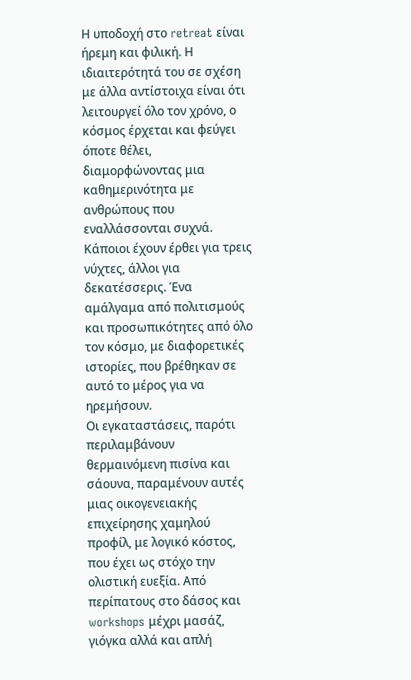Η υποδοχή στο retreat είναι ήρεμη και φιλική. Η ιδιαιτερότητά του σε σχέση με άλλα αντίστοιχα είναι ότι λειτουργεί όλο τον χρόνο, ο κόσμος έρχεται και φεύγει όποτε θέλει, διαμορφώνοντας μια καθημερινότητα με ανθρώπους που εναλλάσσονται συχνά. Κάποιοι έχουν έρθει για τρεις νύχτες, άλλοι για δεκατέσσερις. Ένα αμάλγαμα από πολιτισμούς και προσωπικότητες από όλο τον κόσμο, με διαφορετικές ιστορίες, που βρέθηκαν σε αυτό το μέρος για να ηρεμήσουν.
Οι εγκαταστάσεις, παρότι περιλαμβάνουν θερμαινόμενη πισίνα και σάουνα, παραμένουν αυτές μιας οικογενειακής επιχείρησης χαμηλού προφίλ, με λογικό κόστος, που έχει ως στόχο την ολιστική ευεξία. Από περίπατους στο δάσος και workshops μέχρι μασάζ, γιόγκα αλλά και απλή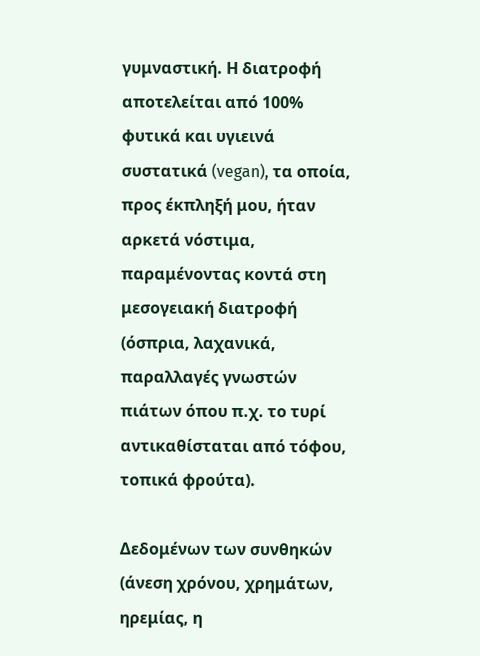γυμναστική. Η διατροφή αποτελείται από 100% φυτικά και υγιεινά συστατικά (vegan), τα οποία, προς έκπληξή μου, ήταν αρκετά νόστιμα, παραμένοντας κοντά στη μεσογειακή διατροφή (όσπρια, λαχανικά, παραλλαγές γνωστών πιάτων όπου π.χ. το τυρί αντικαθίσταται από τόφου, τοπικά φρούτα).

Δεδομένων των συνθηκών (άνεση χρόνου, χρημάτων, ηρεμίας, η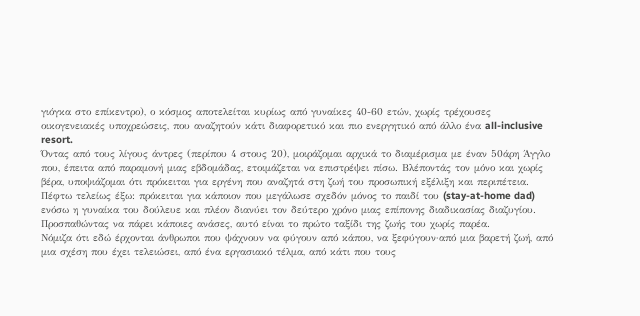γιόγκα στο επίκεντρο), ο κόσμος αποτελείται κυρίως από γυναίκες 40-60 ετών, χωρίς τρέχουσες οικογενειακές υποχρεώσεις, που αναζητούν κάτι διαφορετικό και πιο ενεργητικό από άλλο ένα all-inclusive resort.
Όντας από τους λίγους άντρες (περίπου 4 στους 20), μοιράζομαι αρχικά το διαμέρισμα με έναν 50άρη Άγγλο που, έπειτα από παραμονή μιας εβδομάδας, ετοιμάζεται να επιστρέψει πίσω. Βλέποντάς τον μόνο και χωρίς βέρα, υποψιάζομαι ότι πρόκειται για εργένη που αναζητά στη ζωή του προσωπική εξέλιξη και περιπέτεια. Πέφτω τελείως έξω: πρόκειται για κάποιον που μεγάλωσε σχεδόν μόνος το παιδί του (stay-at-home dad) ενόσω η γυναίκα του δούλευε και πλέον διανύει τον δεύτερο χρόνο μιας επίπονης διαδικασίας διαζυγίου. Προσπαθώντας να πάρει κάποιες ανάσες, αυτό είναι το πρώτο ταξίδι της ζωής του χωρίς παρέα.
Νόμιζα ότι εδώ έρχονται άνθρωποι που ψάχνουν να φύγουν από κάπου, να ξεφύγουν·από μια βαρετή ζωή, από μια σχέση που έχει τελειώσει, από ένα εργασιακό τέλμα, από κάτι που τους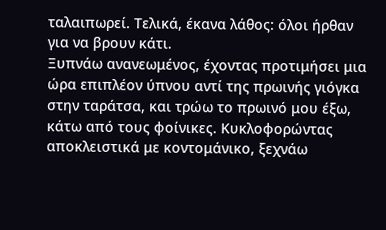ταλαιπωρεί. Τελικά, έκανα λάθος: όλοι ήρθαν για να βρουν κάτι.
Ξυπνάω ανανεωμένος, έχοντας προτιμήσει μια ώρα επιπλέον ύπνου αντί της πρωινής γιόγκα στην ταράτσα, και τρώω το πρωινό μου έξω, κάτω από τους φοίνικες. Κυκλοφορώντας αποκλειστικά με κοντομάνικο, ξεχνάω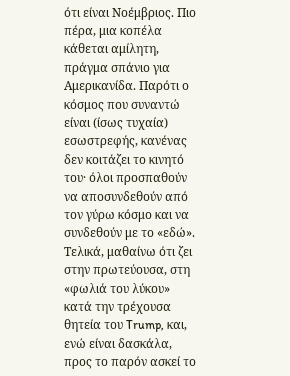ότι είναι Νοέμβριος. Πιο πέρα, μια κοπέλα κάθεται αμίλητη, πράγμα σπάνιο για Αμερικανίδα. Παρότι ο κόσμος που συναντώ είναι (ίσως τυχαία) εσωστρεφής, κανένας δεν κοιτάζει το κινητό του· όλοι προσπαθούν να αποσυνδεθούν από τον γύρω κόσμο και να συνδεθούν με το «εδώ».
Τελικά, μαθαίνω ότι ζει στην πρωτεύουσα, στη «φωλιά του λύκου» κατά την τρέχουσα θητεία του Trump, και, ενώ είναι δασκάλα, προς το παρόν ασκεί το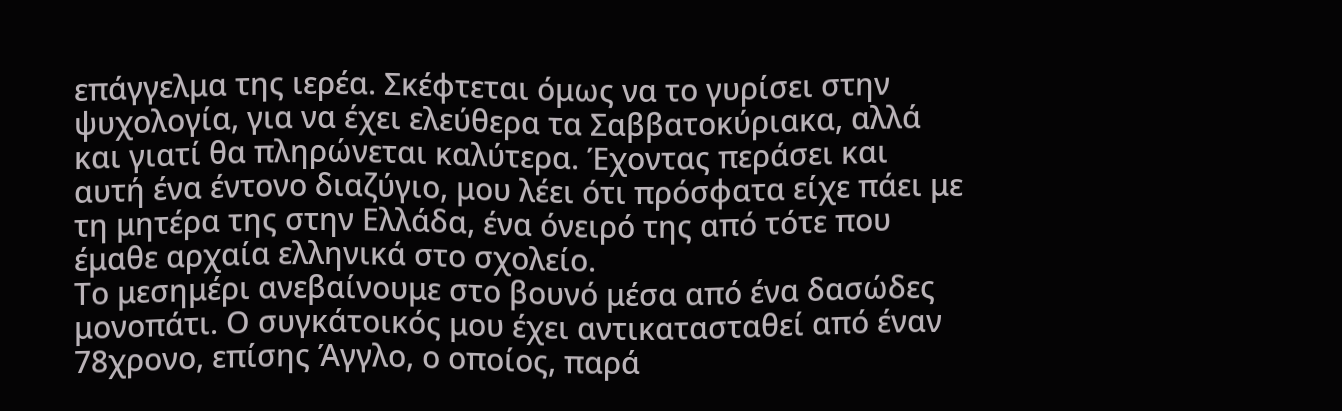επάγγελμα της ιερέα. Σκέφτεται όμως να το γυρίσει στην ψυχολογία, για να έχει ελεύθερα τα Σαββατοκύριακα, αλλά και γιατί θα πληρώνεται καλύτερα. Έχοντας περάσει και αυτή ένα έντονο διαζύγιο, μου λέει ότι πρόσφατα είχε πάει με τη μητέρα της στην Ελλάδα, ένα όνειρό της από τότε που έμαθε αρχαία ελληνικά στο σχολείο.
Το μεσημέρι ανεβαίνουμε στο βουνό μέσα από ένα δασώδες μονοπάτι. Ο συγκάτοικός μου έχει αντικατασταθεί από έναν 78χρονο, επίσης Άγγλο, ο οποίος, παρά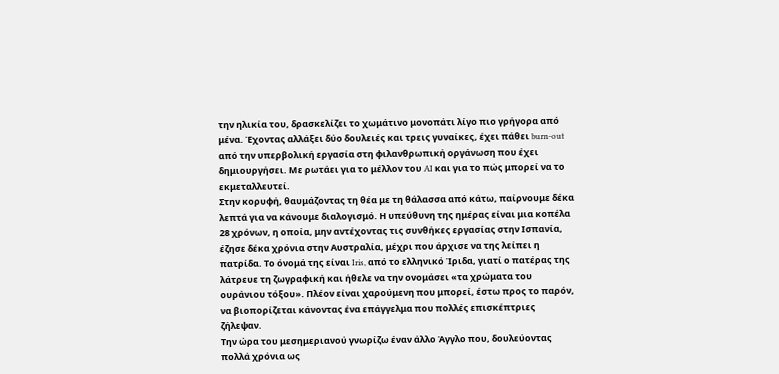την ηλικία του, δρασκελίζει το χωμάτινο μονοπάτι λίγο πιο γρήγορα από μένα. Έχοντας αλλάξει δύο δουλειές και τρεις γυναίκες, έχει πάθει burn-out από την υπερβολική εργασία στη φιλανθρωπική οργάνωση που έχει δημιουργήσει. Με ρωτάει για το μέλλον του AI και για το πώς μπορεί να το εκμεταλλευτεί.
Στην κορυφή, θαυμάζοντας τη θέα με τη θάλασσα από κάτω, παίρνουμε δέκα λεπτά για να κάνουμε διαλογισμό. Η υπεύθυνη της ημέρας είναι μια κοπέλα 28 χρόνων, η οποία, μην αντέχοντας τις συνθήκες εργασίας στην Ισπανία, έζησε δέκα χρόνια στην Αυστραλία, μέχρι που άρχισε να της λείπει η πατρίδα. Το όνομά της είναι Iris, από το ελληνικό Ίριδα, γιατί ο πατέρας της λάτρευε τη ζωγραφική και ήθελε να την ονομάσει «τα χρώματα του ουράνιου τόξου». Πλέον είναι χαρούμενη που μπορεί, έστω προς το παρόν, να βιοπορίζεται κάνοντας ένα επάγγελμα που πολλές επισκέπτριες ζήλεψαν.
Την ώρα του μεσημεριανού γνωρίζω έναν άλλο Άγγλο που, δουλεύοντας πολλά χρόνια ως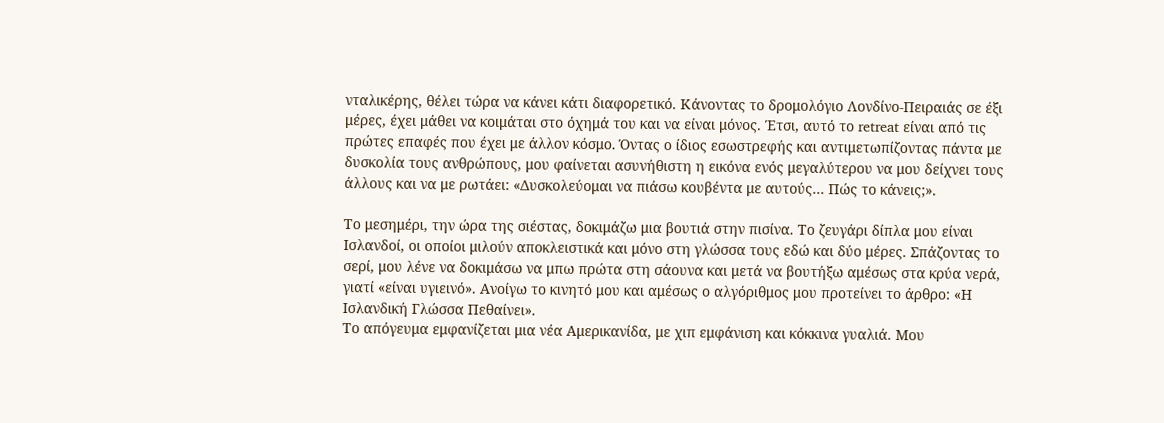νταλικέρης, θέλει τώρα να κάνει κάτι διαφορετικό. Κάνοντας το δρομολόγιο Λονδίνο-Πειραιάς σε έξι μέρες, έχει μάθει να κοιμάται στο όχημά του και να είναι μόνος. Έτσι, αυτό το retreat είναι από τις πρώτες επαφές που έχει με άλλον κόσμο. Όντας ο ίδιος εσωστρεφής και αντιμετωπίζοντας πάντα με δυσκολία τους ανθρώπους, μου φαίνεται ασυνήθιστη η εικόνα ενός μεγαλύτερου να μου δείχνει τους άλλους και να με ρωτάει: «Δυσκολεύομαι να πιάσω κουβέντα με αυτούς… Πώς το κάνεις;».

Το μεσημέρι, την ώρα της σιέστας, δοκιμάζω μια βουτιά στην πισίνα. Το ζευγάρι δίπλα μου είναι Ισλανδοί, οι οποίοι μιλούν αποκλειστικά και μόνο στη γλώσσα τους εδώ και δύο μέρες. Σπάζοντας το σερί, μου λένε να δοκιμάσω να μπω πρώτα στη σάουνα και μετά να βουτήξω αμέσως στα κρύα νερά, γιατί «είναι υγιεινό». Ανοίγω το κινητό μου και αμέσως ο αλγόριθμος μου προτείνει το άρθρο: «Η Ισλανδική Γλώσσα Πεθαίνει».
Το απόγευμα εμφανίζεται μια νέα Αμερικανίδα, με χιπ εμφάνιση και κόκκινα γυαλιά. Μου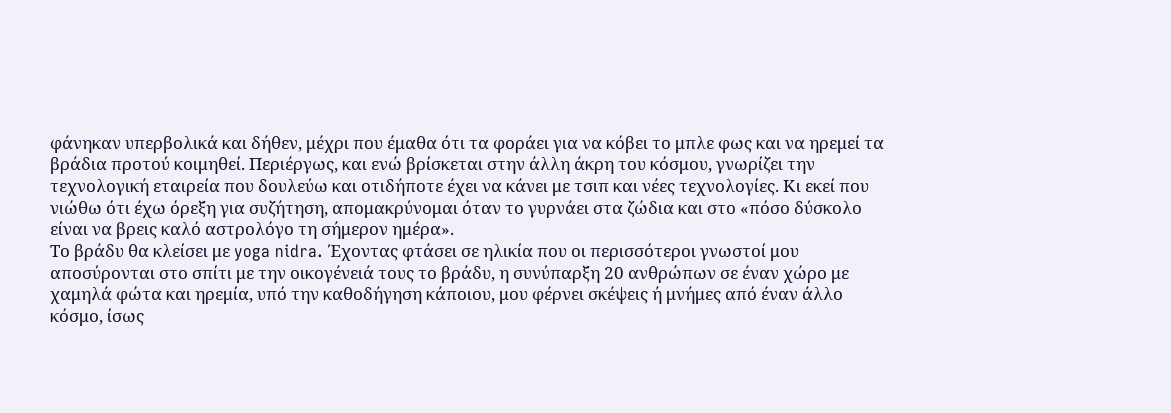φάνηκαν υπερβολικά και δήθεν, μέχρι που έμαθα ότι τα φοράει για να κόβει το μπλε φως και να ηρεμεί τα βράδια προτού κοιμηθεί. Περιέργως, και ενώ βρίσκεται στην άλλη άκρη του κόσμου, γνωρίζει την τεχνολογική εταιρεία που δουλεύω και οτιδήποτε έχει να κάνει με τσιπ και νέες τεχνολογίες. Κι εκεί που νιώθω ότι έχω όρεξη για συζήτηση, απομακρύνομαι όταν το γυρνάει στα ζώδια και στο «πόσο δύσκολο είναι να βρεις καλό αστρολόγο τη σήμερον ημέρα».
Το βράδυ θα κλείσει με yoga nidra. Έχοντας φτάσει σε ηλικία που οι περισσότεροι γνωστοί μου αποσύρονται στο σπίτι με την οικογένειά τους το βράδυ, η συνύπαρξη 20 ανθρώπων σε έναν χώρο με χαμηλά φώτα και ηρεμία, υπό την καθοδήγηση κάποιου, μου φέρνει σκέψεις ή μνήμες από έναν άλλο κόσμο, ίσως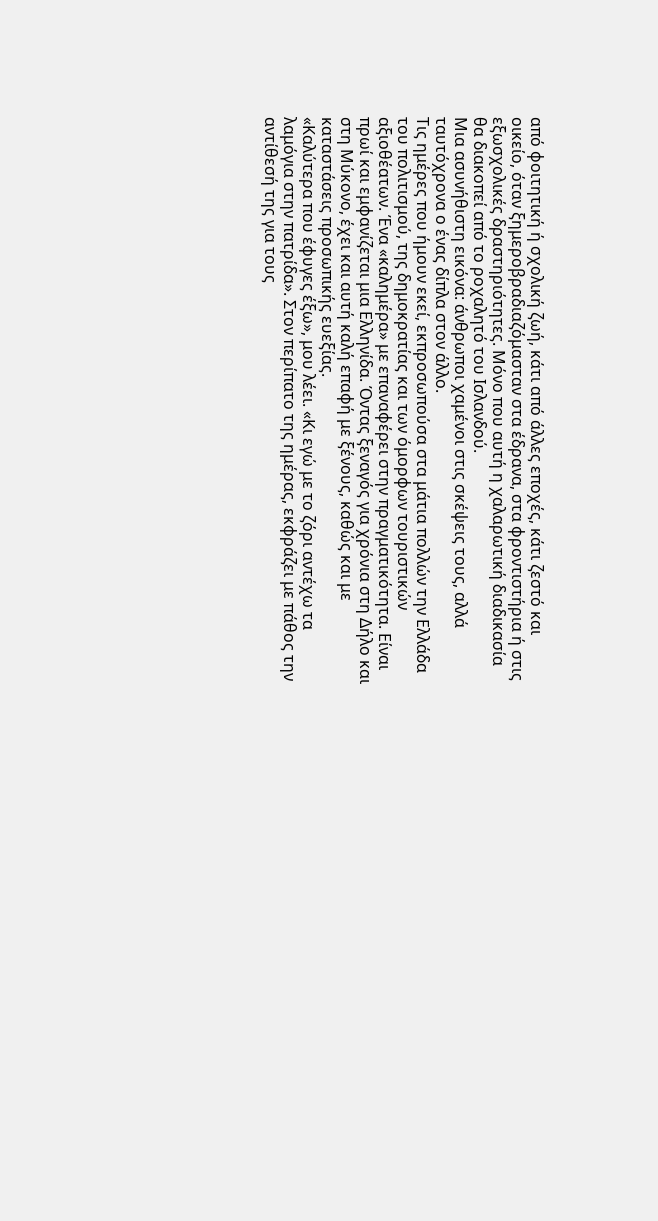από φοιτητική ή σχολική ζωή, κάτι από άλλες εποχές, κάτι ζεστό και οικείο, όταν ξημεροβραδιαζόμασταν στα έδρανα, στα φροντιστήρια ή στις εξωσχολικές δραστηριότητες. Μόνο που αυτή η χαλαρωτική διαδικασία θα διακοπεί από το ροχαλητό του Ισλανδού.
Μια ασυνήθιστη εικόνα: άνθρωποι χαμένοι στις σκέψεις τους, αλλά ταυτόχρονα ο ένας δίπλα στον άλλο.
Τις ημέρες που ήμουν εκεί, εκπροσωπούσα στα μάτια πολλών την Ελλάδα του πολιτισμού, της δημοκρατίας και των όμορφων τουριστικών αξιοθέατων. Ένα «καλημέρα» με επαναφέρει στην πραγματικότητα. Είναι πρωί και εμφανίζεται μια Ελληνίδα. Όντας ξεναγός για χρόνια στη Δήλο και στη Μύκονο, έχει και αυτή καλή επαφή με ξένους, καθώς και με καταστάσεις προσωπικής ευεξίας.
«Καλύτερα που έφυγες έξω», μου λέει. «Κι εγώ με το ζόρι αντέχω τα λαμόγια στην πατρίδα». Στον περίπατο της ημέρας, εκφράζει με πάθος την αντίθεσή της για τους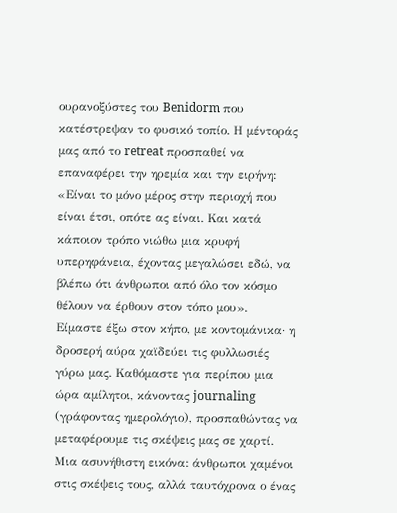ουρανοξύστες του Benidorm που κατέστρεψαν το φυσικό τοπίο. Η μέντοράς μας από το retreat προσπαθεί να επαναφέρει την ηρεμία και την ειρήνη: «Είναι το μόνο μέρος στην περιοχή που είναι έτσι, οπότε ας είναι. Και κατά κάποιον τρόπο νιώθω μια κρυφή υπερηφάνεια, έχοντας μεγαλώσει εδώ, να βλέπω ότι άνθρωποι από όλο τον κόσμο θέλουν να έρθουν στον τόπο μου».
Είμαστε έξω στον κήπο, με κοντομάνικα· η δροσερή αύρα χαϊδεύει τις φυλλωσιές γύρω μας. Καθόμαστε για περίπου μια ώρα αμίλητοι, κάνοντας journaling (γράφοντας ημερολόγιο), προσπαθώντας να μεταφέρουμε τις σκέψεις μας σε χαρτί. Μια ασυνήθιστη εικόνα: άνθρωποι χαμένοι στις σκέψεις τους, αλλά ταυτόχρονα ο ένας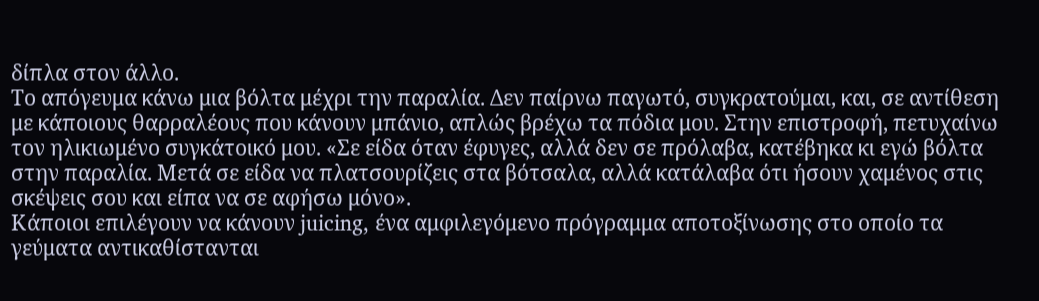δίπλα στον άλλο.
Το απόγευμα κάνω μια βόλτα μέχρι την παραλία. Δεν παίρνω παγωτό, συγκρατούμαι, και, σε αντίθεση με κάποιους θαρραλέους που κάνουν μπάνιο, απλώς βρέχω τα πόδια μου. Στην επιστροφή, πετυχαίνω τον ηλικιωμένο συγκάτοικό μου. «Σε είδα όταν έφυγες, αλλά δεν σε πρόλαβα, κατέβηκα κι εγώ βόλτα στην παραλία. Μετά σε είδα να πλατσουρίζεις στα βότσαλα, αλλά κατάλαβα ότι ήσουν χαμένος στις σκέψεις σου και είπα να σε αφήσω μόνο».
Κάποιοι επιλέγουν να κάνουν juicing, ένα αμφιλεγόμενο πρόγραμμα αποτοξίνωσης στο οποίο τα γεύματα αντικαθίστανται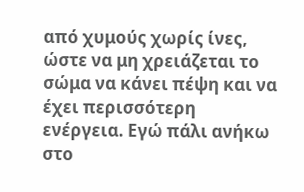από χυμούς χωρίς ίνες, ώστε να μη χρειάζεται το σώμα να κάνει πέψη και να έχει περισσότερη ενέργεια. Εγώ πάλι ανήκω στο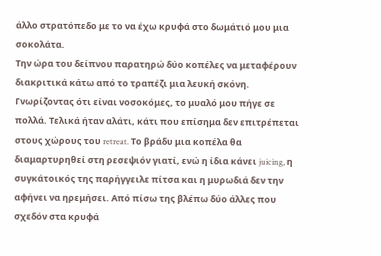άλλο στρατόπεδο με το να έχω κρυφά στο δωμάτιό μου μια σοκολάτα.
Την ώρα του δείπνου παρατηρώ δύο κοπέλες να μεταφέρουν διακριτικά κάτω από το τραπέζι μια λευκή σκόνη. Γνωρίζοντας ότι είναι νοσοκόμες, το μυαλό μου πήγε σε πολλά. Τελικά ήταν αλάτι, κάτι που επίσημα δεν επιτρέπεται στους χώρους του retreat. Το βράδυ μια κοπέλα θα διαμαρτυρηθεί στη ρεσεψιόν γιατί, ενώ η ίδια κάνει juicing, η συγκάτοικός της παρήγγειλε πίτσα και η μυρωδιά δεν την αφήνει να ηρεμήσει. Από πίσω της βλέπω δύο άλλες που σχεδόν στα κρυφά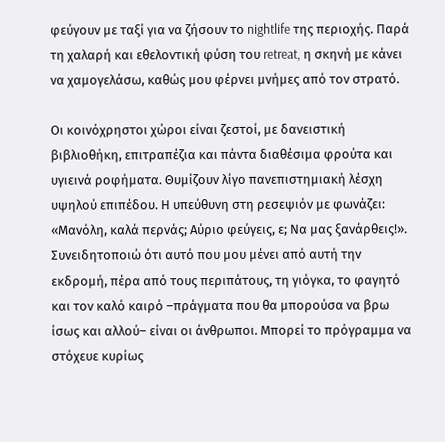φεύγουν με ταξί για να ζήσουν το nightlife της περιοχής. Παρά τη χαλαρή και εθελοντική φύση του retreat, η σκηνή με κάνει να χαμογελάσω, καθώς μου φέρνει μνήμες από τον στρατό.

Οι κοινόχρηστοι χώροι είναι ζεστοί, με δανειστική βιβλιοθήκη, επιτραπέζια και πάντα διαθέσιμα φρούτα και υγιεινά ροφήματα. Θυμίζουν λίγο πανεπιστημιακή λέσχη υψηλού επιπέδου. Η υπεύθυνη στη ρεσεψιόν με φωνάζει: «Μανόλη, καλά περνάς; Αύριο φεύγεις, ε; Να μας ξανάρθεις!».
Συνειδητοποιώ ότι αυτό που μου μένει από αυτή την εκδρομή, πέρα από τους περιπάτους, τη γιόγκα, το φαγητό και τον καλό καιρό –πράγματα που θα μπορούσα να βρω ίσως και αλλού– είναι οι άνθρωποι. Μπορεί το πρόγραμμα να στόχευε κυρίως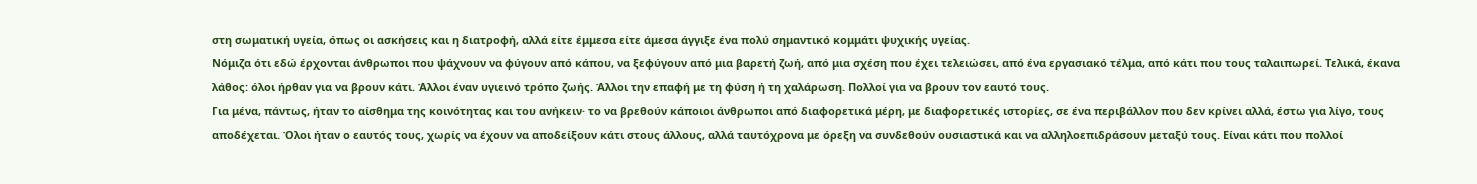στη σωματική υγεία, όπως οι ασκήσεις και η διατροφή, αλλά είτε έμμεσα είτε άμεσα άγγιξε ένα πολύ σημαντικό κομμάτι ψυχικής υγείας.
Νόμιζα ότι εδώ έρχονται άνθρωποι που ψάχνουν να φύγουν από κάπου, να ξεφύγουν από μια βαρετή ζωή, από μια σχέση που έχει τελειώσει, από ένα εργασιακό τέλμα, από κάτι που τους ταλαιπωρεί. Τελικά, έκανα λάθος: όλοι ήρθαν για να βρουν κάτι. Άλλοι έναν υγιεινό τρόπο ζωής. Άλλοι την επαφή με τη φύση ή τη χαλάρωση. Πολλοί για να βρουν τον εαυτό τους.
Για μένα, πάντως, ήταν το αίσθημα της κοινότητας και του ανήκειν· το να βρεθούν κάποιοι άνθρωποι από διαφορετικά μέρη, με διαφορετικές ιστορίες, σε ένα περιβάλλον που δεν κρίνει αλλά, έστω για λίγο, τους αποδέχεται. Όλοι ήταν ο εαυτός τους, χωρίς να έχουν να αποδείξουν κάτι στους άλλους, αλλά ταυτόχρονα με όρεξη να συνδεθούν ουσιαστικά και να αλληλοεπιδράσουν μεταξύ τους. Είναι κάτι που πολλοί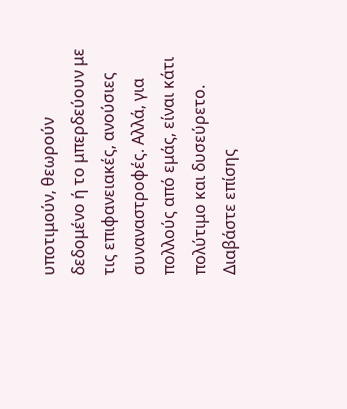υποτιμούν, θεωρούν δεδομένο ή το μπερδεύουν με τις επιφανειακές, ανούσιες συναναστροφές. Αλλά, για πολλούς από εμάς, είναι κάτι πολύτιμο και δυσεύρετο.
Διαβάστε επίσης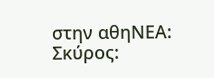στην αθηΝΕΑ:
Σκύρος: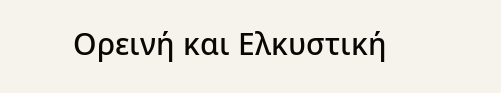Ορεινή και Ελκυστική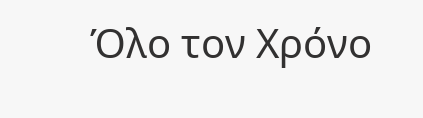Όλο τον Χρόνο